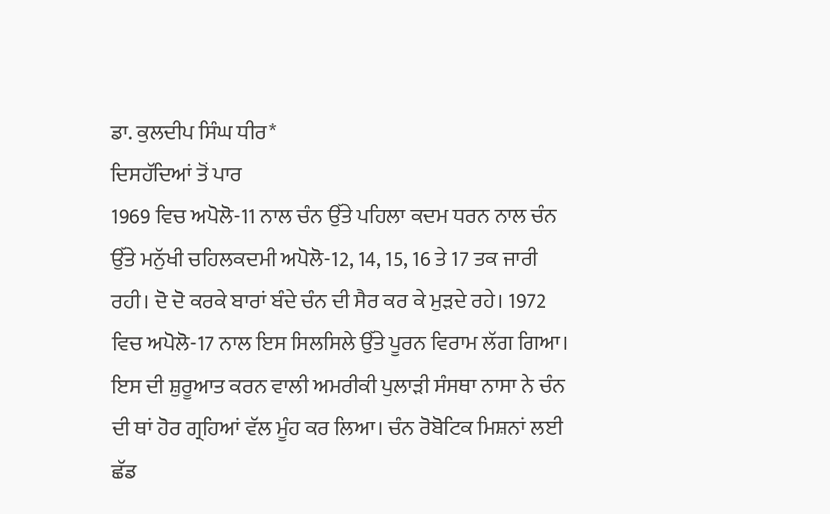ਡਾ. ਕੁਲਦੀਪ ਸਿੰਘ ਧੀਰ*
ਦਿਸਹੱਦਿਆਂ ਤੋਂ ਪਾਰ
1969 ਵਿਚ ਅਪੋਲੋ-11 ਨਾਲ ਚੰਨ ਉੱਤੇ ਪਹਿਲਾ ਕਦਮ ਧਰਨ ਨਾਲ ਚੰਨ ਉੱਤੇ ਮਨੁੱਖੀ ਚਹਿਲਕਦਮੀ ਅਪੋਲੋ-12, 14, 15, 16 ਤੇ 17 ਤਕ ਜਾਰੀ ਰਹੀ। ਦੋ ਦੋ ਕਰਕੇ ਬਾਰਾਂ ਬੰਦੇ ਚੰਨ ਦੀ ਸੈਰ ਕਰ ਕੇ ਮੁੜਦੇ ਰਹੇ। 1972 ਵਿਚ ਅਪੋਲੋ-17 ਨਾਲ ਇਸ ਸਿਲਸਿਲੇ ਉੱਤੇ ਪੂਰਨ ਵਿਰਾਮ ਲੱਗ ਗਿਆ। ਇਸ ਦੀ ਸ਼ੁਰੂਆਤ ਕਰਨ ਵਾਲੀ ਅਮਰੀਕੀ ਪੁਲਾੜੀ ਸੰਸਥਾ ਨਾਸਾ ਨੇ ਚੰਨ ਦੀ ਥਾਂ ਹੋਰ ਗ੍ਰਹਿਆਂ ਵੱਲ ਮੂੰਹ ਕਰ ਲਿਆ। ਚੰਨ ਰੋਬੋਟਿਕ ਮਿਸ਼ਨਾਂ ਲਈ ਛੱਡ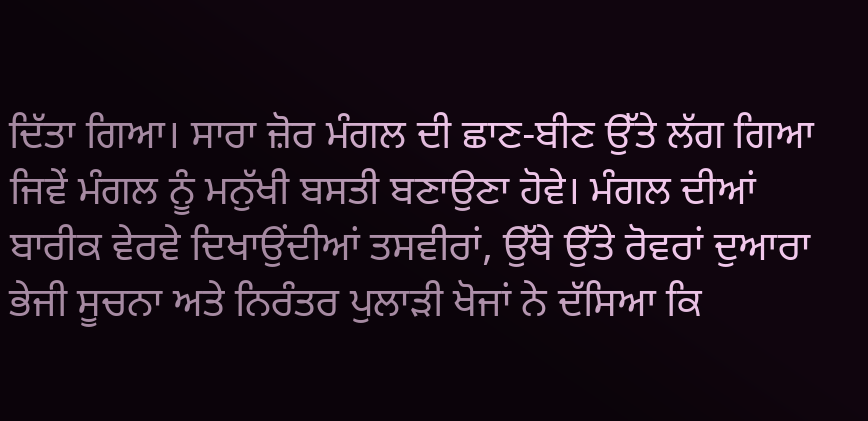ਦਿੱਤਾ ਗਿਆ। ਸਾਰਾ ਜ਼ੋਰ ਮੰਗਲ ਦੀ ਛਾਣ-ਬੀਣ ਉੱਤੇ ਲੱਗ ਗਿਆ ਜਿਵੇਂ ਮੰਗਲ ਨੂੰ ਮਨੁੱਖੀ ਬਸਤੀ ਬਣਾਉਣਾ ਹੋਵੇ। ਮੰਗਲ ਦੀਆਂ ਬਾਰੀਕ ਵੇਰਵੇ ਦਿਖਾਉਂਦੀਆਂ ਤਸਵੀਰਾਂ, ਉੱਥੇ ਉੱਤੇ ਰੋਵਰਾਂ ਦੁਆਰਾ ਭੇਜੀ ਸੂਚਨਾ ਅਤੇ ਨਿਰੰਤਰ ਪੁਲਾੜੀ ਖੋਜਾਂ ਨੇ ਦੱਸਿਆ ਕਿ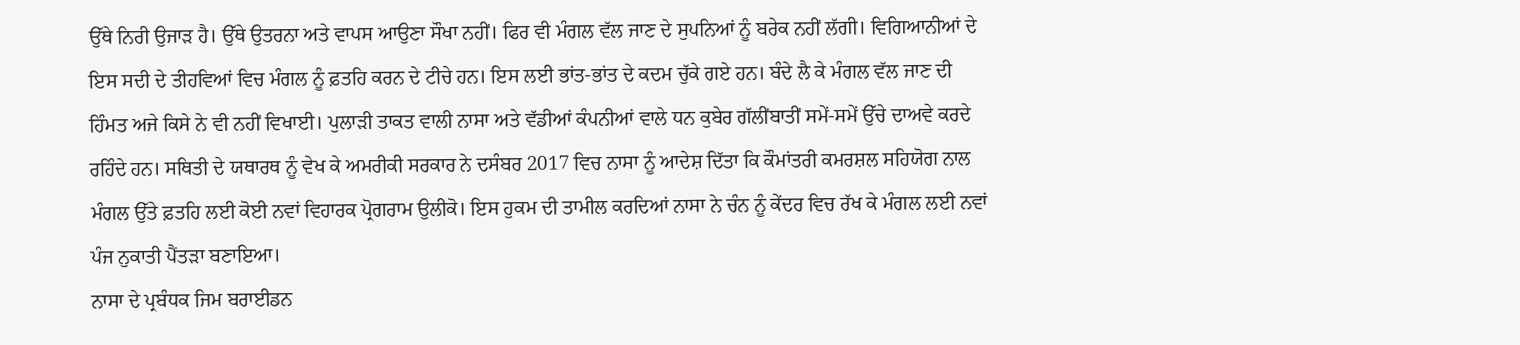ਉੱਥੇ ਨਿਰੀ ਉਜਾੜ ਹੈ। ਉੱਥੇ ਉਤਰਨਾ ਅਤੇ ਵਾਪਸ ਆਉਣਾ ਸੌਖਾ ਨਹੀਂ। ਫਿਰ ਵੀ ਮੰਗਲ ਵੱਲ ਜਾਣ ਦੇ ਸੁਪਨਿਆਂ ਨੂੰ ਬਰੇਕ ਨਹੀਂ ਲੱਗੀ। ਵਿਗਿਆਨੀਆਂ ਦੇ ਇਸ ਸਦੀ ਦੇ ਤੀਹਵਿਆਂ ਵਿਚ ਮੰਗਲ ਨੂੰ ਫ਼ਤਹਿ ਕਰਨ ਦੇ ਟੀਚੇ ਹਨ। ਇਸ ਲਈ ਭਾਂਤ-ਭਾਂਤ ਦੇ ਕਦਮ ਚੁੱਕੇ ਗਏ ਹਨ। ਬੰਦੇ ਲੈ ਕੇ ਮੰਗਲ ਵੱਲ ਜਾਣ ਦੀ ਹਿੰਮਤ ਅਜੇ ਕਿਸੇ ਨੇ ਵੀ ਨਹੀਂ ਵਿਖਾਈ। ਪੁਲਾੜੀ ਤਾਕਤ ਵਾਲੀ ਨਾਸਾ ਅਤੇ ਵੱਡੀਆਂ ਕੰਪਨੀਆਂ ਵਾਲੇ ਧਨ ਕੁਬੇਰ ਗੱਲੀਂਬਾਤੀਂ ਸਮੇਂ-ਸਮੇਂ ਉੱਚੇ ਦਾਅਵੇ ਕਰਦੇ ਰਹਿੰਦੇ ਹਨ। ਸਥਿਤੀ ਦੇ ਯਥਾਰਥ ਨੂੰ ਵੇਖ ਕੇ ਅਮਰੀਕੀ ਸਰਕਾਰ ਨੇ ਦਸੰਬਰ 2017 ਵਿਚ ਨਾਸਾ ਨੂੰ ਆਦੇਸ਼ ਦਿੱਤਾ ਕਿ ਕੌਮਾਂਤਰੀ ਕਮਰਸ਼ਲ ਸਹਿਯੋਗ ਨਾਲ ਮੰਗਲ ਉੱਤੇ ਫ਼ਤਹਿ ਲਈ ਕੋਈ ਨਵਾਂ ਵਿਹਾਰਕ ਪ੍ਰੋਗਰਾਮ ਉਲੀਕੋ। ਇਸ ਹੁਕਮ ਦੀ ਤਾਮੀਲ ਕਰਦਿਆਂ ਨਾਸਾ ਨੇ ਚੰਨ ਨੂੰ ਕੇਂਦਰ ਵਿਚ ਰੱਖ ਕੇ ਮੰਗਲ ਲਈ ਨਵਾਂ ਪੰਜ ਨੁਕਾਤੀ ਪੈਂਤੜਾ ਬਣਾਇਆ।
ਨਾਸਾ ਦੇ ਪ੍ਰਬੰਧਕ ਜਿਮ ਬਰਾਈਡਨ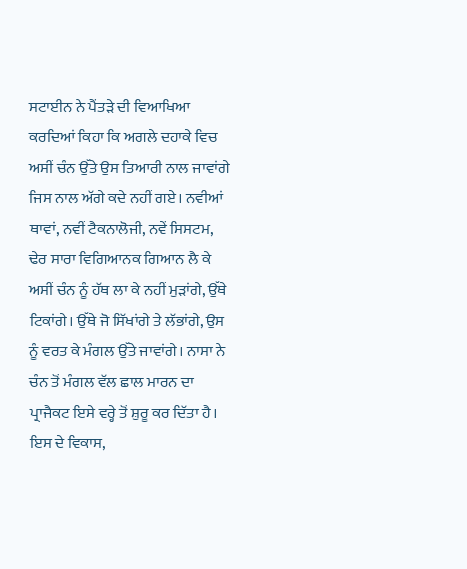ਸਟਾਈਨ ਨੇ ਪੈਂਤੜੇ ਦੀ ਵਿਆਖਿਆ ਕਰਦਿਆਂ ਕਿਹਾ ਕਿ ਅਗਲੇ ਦਹਾਕੇ ਵਿਚ ਅਸੀਂ ਚੰਨ ਉੱਤੇ ਉਸ ਤਿਆਰੀ ਨਾਲ ਜਾਵਾਂਗੇ ਜਿਸ ਨਾਲ ਅੱਗੇ ਕਦੇ ਨਹੀਂ ਗਏ। ਨਵੀਆਂ ਥਾਵਾਂ, ਨਵੀਂ ਟੈਕਨਾਲੋਜੀ, ਨਵੇਂ ਸਿਸਟਮ, ਢੇਰ ਸਾਰਾ ਵਿਗਿਆਨਕ ਗਿਆਨ ਲੈ ਕੇ ਅਸੀਂ ਚੰਨ ਨੂੰ ਹੱਥ ਲਾ ਕੇ ਨਹੀਂ ਮੁੜਾਂਗੇ, ਉੱਥੇ ਟਿਕਾਂਗੇ। ਉੱਥੇ ਜੋ ਸਿੱਖਾਂਗੇ ਤੇ ਲੱਭਾਂਗੇ, ਉਸ ਨੂੰ ਵਰਤ ਕੇ ਮੰਗਲ ਉੱਤੇ ਜਾਵਾਂਗੇ। ਨਾਸਾ ਨੇ ਚੰਨ ਤੋਂ ਮੰਗਲ ਵੱਲ ਛਾਲ ਮਾਰਨ ਦਾ ਪ੍ਰਾਜੈਕਟ ਇਸੇ ਵਰ੍ਹੇ ਤੋਂ ਸ਼ੁਰੂ ਕਰ ਦਿੱਤਾ ਹੈ। ਇਸ ਦੇ ਵਿਕਾਸ,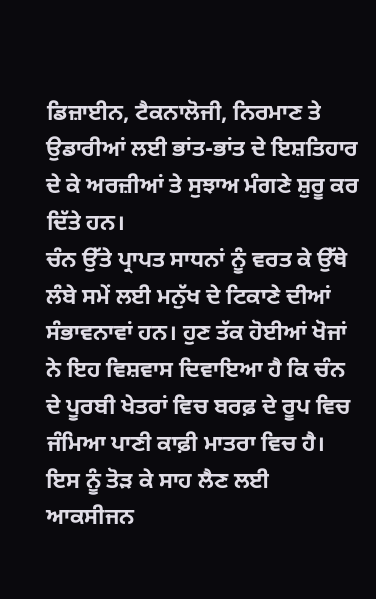ਡਿਜ਼ਾਈਨ, ਟੈਕਨਾਲੋਜੀ, ਨਿਰਮਾਣ ਤੇ ਉਡਾਰੀਆਂ ਲਈ ਭਾਂਤ-ਭਾਂਤ ਦੇ ਇਸ਼ਤਿਹਾਰ ਦੇ ਕੇ ਅਰਜ਼ੀਆਂ ਤੇ ਸੁਝਾਅ ਮੰਗਣੇ ਸ਼ੁਰੂ ਕਰ ਦਿੱਤੇ ਹਨ।
ਚੰਨ ਉੱਤੇ ਪ੍ਰਾਪਤ ਸਾਧਨਾਂ ਨੂੰ ਵਰਤ ਕੇ ਉੱਥੇ ਲੰਬੇ ਸਮੇਂ ਲਈ ਮਨੁੱਖ ਦੇ ਟਿਕਾਣੇ ਦੀਆਂ ਸੰਭਾਵਨਾਵਾਂ ਹਨ। ਹੁਣ ਤੱਕ ਹੋਈਆਂ ਖੋਜਾਂ ਨੇ ਇਹ ਵਿਸ਼ਵਾਸ ਦਿਵਾਇਆ ਹੈ ਕਿ ਚੰਨ ਦੇ ਪੂਰਬੀ ਖੇਤਰਾਂ ਵਿਚ ਬਰਫ਼ ਦੇ ਰੂਪ ਵਿਚ ਜੰਮਿਆ ਪਾਣੀ ਕਾਫ਼ੀ ਮਾਤਰਾ ਵਿਚ ਹੈ। ਇਸ ਨੂੰ ਤੋੜ ਕੇ ਸਾਹ ਲੈਣ ਲਈ ਆਕਸੀਜਨ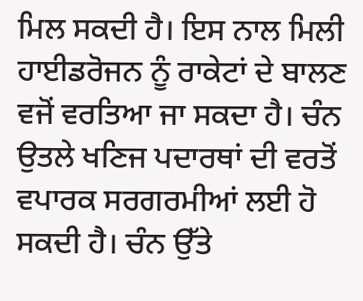ਮਿਲ ਸਕਦੀ ਹੈ। ਇਸ ਨਾਲ ਮਿਲੀ ਹਾਈਡਰੋਜਨ ਨੂੰ ਰਾਕੇਟਾਂ ਦੇ ਬਾਲਣ ਵਜੋਂ ਵਰਤਿਆ ਜਾ ਸਕਦਾ ਹੈ। ਚੰਨ ਉਤਲੇ ਖਣਿਜ ਪਦਾਰਥਾਂ ਦੀ ਵਰਤੋਂ ਵਪਾਰਕ ਸਰਗਰਮੀਆਂ ਲਈ ਹੋ ਸਕਦੀ ਹੈ। ਚੰਨ ਉੱਤੇ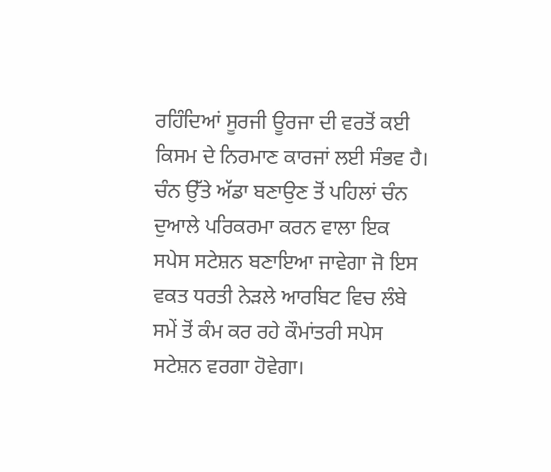ਰਹਿੰਦਿਆਂ ਸੂਰਜੀ ਊਰਜਾ ਦੀ ਵਰਤੋਂ ਕਈ ਕਿਸਮ ਦੇ ਨਿਰਮਾਣ ਕਾਰਜਾਂ ਲਈ ਸੰਭਵ ਹੈ। ਚੰਨ ਉੱਤੇ ਅੱਡਾ ਬਣਾਉਣ ਤੋਂ ਪਹਿਲਾਂ ਚੰਨ ਦੁਆਲੇ ਪਰਿਕਰਮਾ ਕਰਨ ਵਾਲਾ ਇਕ ਸਪੇਸ ਸਟੇਸ਼ਨ ਬਣਾਇਆ ਜਾਵੇਗਾ ਜੋ ਇਸ ਵਕਤ ਧਰਤੀ ਨੇੜਲੇ ਆਰਬਿਟ ਵਿਚ ਲੰਬੇ ਸਮੇਂ ਤੋਂ ਕੰਮ ਕਰ ਰਹੇ ਕੌਮਾਂਤਰੀ ਸਪੇਸ ਸਟੇਸ਼ਨ ਵਰਗਾ ਹੋਵੇਗਾ।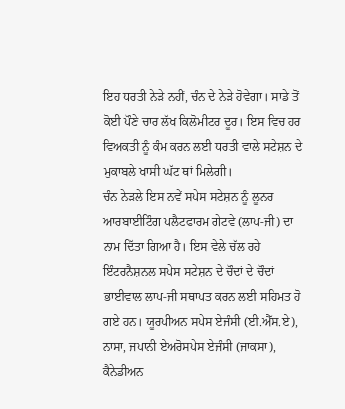ਇਹ ਧਰਤੀ ਨੇੜੇ ਨਹੀਂ, ਚੰਨ ਦੇ ਨੇੜੇ ਹੋਵੇਗਾ। ਸਾਡੇ ਤੋਂ ਕੋਈ ਪੌਣੇ ਚਾਰ ਲੱਖ ਕਿਲੋਮੀਟਰ ਦੂਰ। ਇਸ ਵਿਚ ਹਰ ਵਿਅਕਤੀ ਨੂੰ ਕੰਮ ਕਰਨ ਲਈ ਧਰਤੀ ਵਾਲੇ ਸਟੇਸ਼ਨ ਦੇ ਮੁਕਾਬਲੇ ਖਾਸੀ ਘੱਟ ਥਾਂ ਮਿਲੇਗੀ।
ਚੰਨ ਨੇੜਲੇ ਇਸ ਨਵੇਂ ਸਪੇਸ ਸਟੇਸ਼ਨ ਨੂੰ ਲੂਨਰ ਆਰਬਾਈਟਿੰਗ ਪਲੈਟਫਾਰਮ ਗੇਟਵੇ (ਲਾਪ-ਜੀ) ਦਾ ਨਾਮ ਦਿੱਤਾ ਗਿਆ ਹੈ। ਇਸ ਵੇਲੇ ਚੱਲ ਰਹੇ ਇੰਟਰਨੈਸ਼ਨਲ ਸਪੇਸ ਸਟੇਸ਼ਨ ਦੇ ਚੌਦਾਂ ਦੇ ਚੌਦਾਂ ਭਾਈਵਾਲ ਲਾਪ-ਜੀ ਸਥਾਪਤ ਕਰਨ ਲਈ ਸਹਿਮਤ ਹੋ ਗਏ ਹਨ। ਯੂਰਪੀਅਨ ਸਪੇਸ ਏਜੰਸੀ (ਈ.ਐੱਸ.ਏ), ਨਾਸਾ, ਜਪਾਨੀ ਏਅਰੋਸਪੇਸ ਏਜੰਸੀ (ਜਾਕਸਾ), ਕੈਨੇਡੀਅਨ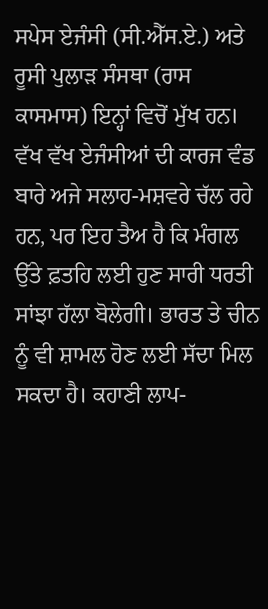ਸਪੇਸ ਏਜੰਸੀ (ਸੀ.ਐੱਸ.ਏ.) ਅਤੇ ਰੂਸੀ ਪੁਲਾੜ ਸੰਸਥਾ (ਰਾਸ ਕਾਸਮਾਸ) ਇਨ੍ਹਾਂ ਵਿਚੋਂ ਮੁੱਖ ਹਨ। ਵੱਖ ਵੱਖ ਏਜੰਸੀਆਂ ਦੀ ਕਾਰਜ ਵੰਡ ਬਾਰੇ ਅਜੇ ਸਲਾਹ-ਮਸ਼ਵਰੇ ਚੱਲ ਰਹੇ ਹਨ, ਪਰ ਇਹ ਤੈਅ ਹੈ ਕਿ ਮੰਗਲ ਉੱਤੇ ਫ਼ਤਹਿ ਲਈ ਹੁਣ ਸਾਰੀ ਧਰਤੀ ਸਾਂਝਾ ਹੱਲਾ ਬੋਲੇਗੀ। ਭਾਰਤ ਤੇ ਚੀਨ ਨੂੰ ਵੀ ਸ਼ਾਮਲ ਹੋਣ ਲਈ ਸੱਦਾ ਮਿਲ ਸਕਦਾ ਹੈ। ਕਹਾਣੀ ਲਾਪ-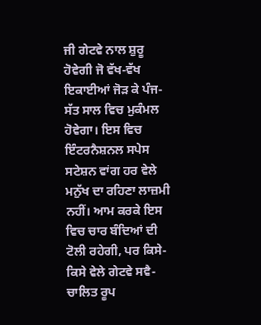ਜੀ ਗੇਟਵੇ ਨਾਲ ਸ਼ੁਰੂ ਹੋਵੇਗੀ ਜੋ ਵੱਖ-ਵੱਖ ਇਕਾਈਆਂ ਜੋੜ ਕੇ ਪੰਜ-ਸੱਤ ਸਾਲ ਵਿਚ ਮੁਕੰਮਲ ਹੋਵੇਗਾ। ਇਸ ਵਿਚ ਇੰਟਰਨੈਸ਼ਨਲ ਸਪੇਸ ਸਟੇਸ਼ਨ ਵਾਂਗ ਹਰ ਵੇਲੇ ਮਨੁੱਖ ਦਾ ਰਹਿਣਾ ਲਾਜ਼ਮੀ ਨਹੀਂ। ਆਮ ਕਰਕੇ ਇਸ ਵਿਚ ਚਾਰ ਬੰਦਿਆਂ ਦੀ ਟੋਲੀ ਰਹੇਗੀ, ਪਰ ਕਿਸੇ-ਕਿਸੇ ਵੇਲੇ ਗੇਟਵੇ ਸਵੈ-ਚਾਲਿਤ ਰੂਪ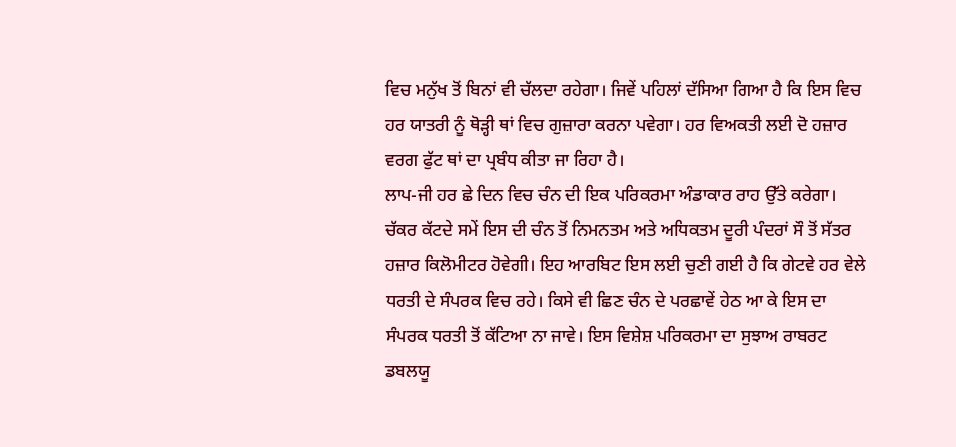ਵਿਚ ਮਨੁੱਖ ਤੋਂ ਬਿਨਾਂ ਵੀ ਚੱਲਦਾ ਰਹੇਗਾ। ਜਿਵੇਂ ਪਹਿਲਾਂ ਦੱਸਿਆ ਗਿਆ ਹੈ ਕਿ ਇਸ ਵਿਚ ਹਰ ਯਾਤਰੀ ਨੂੰ ਥੋੜ੍ਹੀ ਥਾਂ ਵਿਚ ਗੁਜ਼ਾਰਾ ਕਰਨਾ ਪਵੇਗਾ। ਹਰ ਵਿਅਕਤੀ ਲਈ ਦੋ ਹਜ਼ਾਰ ਵਰਗ ਫੁੱਟ ਥਾਂ ਦਾ ਪ੍ਰਬੰਧ ਕੀਤਾ ਜਾ ਰਿਹਾ ਹੈ।
ਲਾਪ-ਜੀ ਹਰ ਛੇ ਦਿਨ ਵਿਚ ਚੰਨ ਦੀ ਇਕ ਪਰਿਕਰਮਾ ਅੰਡਾਕਾਰ ਰਾਹ ਉੱਤੇ ਕਰੇਗਾ। ਚੱਕਰ ਕੱਟਦੇ ਸਮੇਂ ਇਸ ਦੀ ਚੰਨ ਤੋਂ ਨਿਮਨਤਮ ਅਤੇ ਅਧਿਕਤਮ ਦੂਰੀ ਪੰਦਰਾਂ ਸੌ ਤੋਂ ਸੱਤਰ ਹਜ਼ਾਰ ਕਿਲੋਮੀਟਰ ਹੋਵੇਗੀ। ਇਹ ਆਰਬਿਟ ਇਸ ਲਈ ਚੁਣੀ ਗਈ ਹੈ ਕਿ ਗੇਟਵੇ ਹਰ ਵੇਲੇ ਧਰਤੀ ਦੇ ਸੰਪਰਕ ਵਿਚ ਰਹੇ। ਕਿਸੇ ਵੀ ਛਿਣ ਚੰਨ ਦੇ ਪਰਛਾਵੇਂ ਹੇਠ ਆ ਕੇ ਇਸ ਦਾ ਸੰਪਰਕ ਧਰਤੀ ਤੋਂ ਕੱਟਿਆ ਨਾ ਜਾਵੇ। ਇਸ ਵਿਸ਼ੇਸ਼ ਪਰਿਕਰਮਾ ਦਾ ਸੁਝਾਅ ਰਾਬਰਟ ਡਬਲਯੂ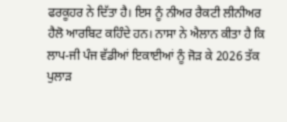ਫਰਕੂਹਰ ਨੇ ਦਿੱਤਾ ਹੈ। ਇਸ ਨੂੰ ਨੀਅਰ ਰੈਕਟੀ ਲੀਨੀਅਰ ਹੈਲੋ ਆਰਬਿਟ ਕਹਿੰਦੇ ਹਨ। ਨਾਸਾ ਨੇ ਐਲਾਨ ਕੀਤਾ ਹੈ ਕਿ ਲਾਪ-ਜੀ ਪੰਜ ਵੱਡੀਆਂ ਇਕਾਈਆਂ ਨੂੰ ਜੋੜ ਕੇ 2026 ਤੱਕ ਪੁਲਾੜ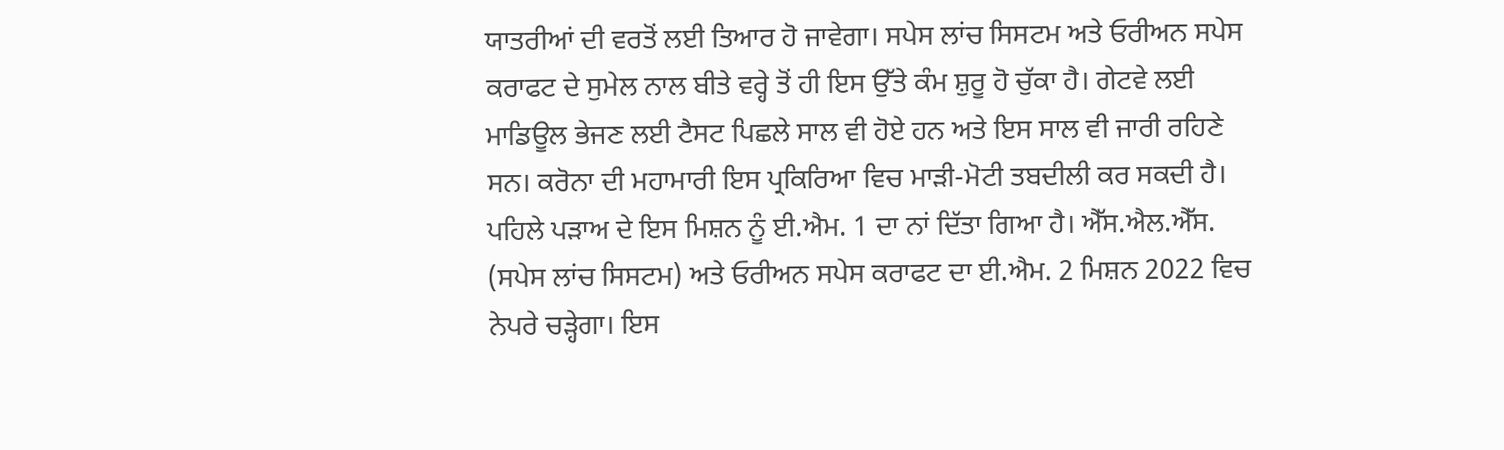ਯਾਤਰੀਆਂ ਦੀ ਵਰਤੋਂ ਲਈ ਤਿਆਰ ਹੋ ਜਾਵੇਗਾ। ਸਪੇਸ ਲਾਂਚ ਸਿਸਟਮ ਅਤੇ ਓਰੀਅਨ ਸਪੇਸ ਕਰਾਫਟ ਦੇ ਸੁਮੇਲ ਨਾਲ ਬੀਤੇ ਵਰ੍ਹੇ ਤੋਂ ਹੀ ਇਸ ਉੱਤੇ ਕੰਮ ਸ਼ੁਰੂ ਹੋ ਚੁੱਕਾ ਹੈ। ਗੇਟਵੇ ਲਈ ਮਾਡਿਊਲ ਭੇਜਣ ਲਈ ਟੈਸਟ ਪਿਛਲੇ ਸਾਲ ਵੀ ਹੋਏ ਹਨ ਅਤੇ ਇਸ ਸਾਲ ਵੀ ਜਾਰੀ ਰਹਿਣੇ ਸਨ। ਕਰੋਨਾ ਦੀ ਮਹਾਮਾਰੀ ਇਸ ਪ੍ਰਕਿਰਿਆ ਵਿਚ ਮਾੜੀ-ਮੋਟੀ ਤਬਦੀਲੀ ਕਰ ਸਕਦੀ ਹੈ। ਪਹਿਲੇ ਪੜਾਅ ਦੇ ਇਸ ਮਿਸ਼ਨ ਨੂੰ ਈ.ਐਮ. 1 ਦਾ ਨਾਂ ਦਿੱਤਾ ਗਿਆ ਹੈ। ਐੱਸ.ਐਲ.ਐੱਸ. (ਸਪੇਸ ਲਾਂਚ ਸਿਸਟਮ) ਅਤੇ ਓਰੀਅਨ ਸਪੇਸ ਕਰਾਫਟ ਦਾ ਈ.ਐਮ. 2 ਮਿਸ਼ਨ 2022 ਵਿਚ ਨੇਪਰੇ ਚੜ੍ਹੇਗਾ। ਇਸ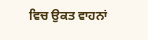ਵਿਚ ਉਕਤ ਵਾਹਨਾਂ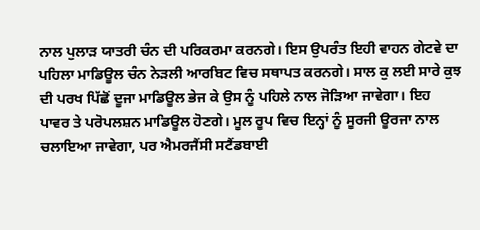ਨਾਲ ਪੁਲਾੜ ਯਾਤਰੀ ਚੰਨ ਦੀ ਪਰਿਕਰਮਾ ਕਰਨਗੇ। ਇਸ ਉਪਰੰਤ ਇਹੀ ਵਾਹਨ ਗੇਟਵੇ ਦਾ ਪਹਿਲਾ ਮਾਡਿਊਲ ਚੰਨ ਨੇੜਲੀ ਆਰਬਿਟ ਵਿਚ ਸਥਾਪਤ ਕਰਨਗੇ। ਸਾਲ ਕੁ ਲਈ ਸਾਰੇ ਕੁਝ ਦੀ ਪਰਖ ਪਿੱਛੋਂ ਦੂਜਾ ਮਾਡਿਊਲ ਭੇਜ ਕੇ ਉਸ ਨੂੰ ਪਹਿਲੇ ਨਾਲ ਜੋੜਿਆ ਜਾਵੇਗਾ। ਇਹ ਪਾਵਰ ਤੇ ਪਰੋਪਲਸ਼ਨ ਮਾਡਿਊਲ ਹੋਣਗੇ। ਮੂਲ ਰੂਪ ਵਿਚ ਇਨ੍ਹਾਂ ਨੂੰ ਸੂਰਜੀ ਊਰਜਾ ਨਾਲ ਚਲਾਇਆ ਜਾਵੇਗਾ, ਪਰ ਐਮਰਜੈਂਸੀ ਸਟੈਂਡਬਾਈ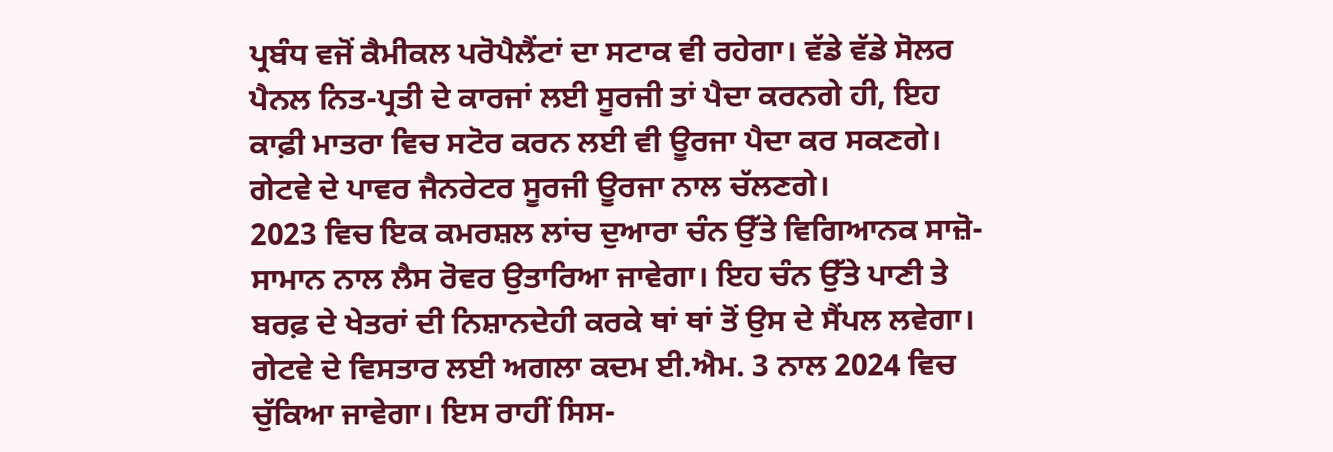ਪ੍ਰਬੰਧ ਵਜੋਂ ਕੈਮੀਕਲ ਪਰੋਪੈਲੈਂਟਾਂ ਦਾ ਸਟਾਕ ਵੀ ਰਹੇਗਾ। ਵੱਡੇ ਵੱਡੇ ਸੋਲਰ ਪੈਨਲ ਨਿਤ-ਪ੍ਰਤੀ ਦੇ ਕਾਰਜਾਂ ਲਈ ਸੂਰਜੀ ਤਾਂ ਪੈਦਾ ਕਰਨਗੇ ਹੀ, ਇਹ ਕਾਫ਼ੀ ਮਾਤਰਾ ਵਿਚ ਸਟੋਰ ਕਰਨ ਲਈ ਵੀ ਊਰਜਾ ਪੈਦਾ ਕਰ ਸਕਣਗੇ। ਗੇਟਵੇ ਦੇ ਪਾਵਰ ਜੈਨਰੇਟਰ ਸੂਰਜੀ ਊਰਜਾ ਨਾਲ ਚੱਲਣਗੇ।
2023 ਵਿਚ ਇਕ ਕਮਰਸ਼ਲ ਲਾਂਚ ਦੁਆਰਾ ਚੰਨ ਉੱਤੇ ਵਿਗਿਆਨਕ ਸਾਜ਼ੋ-ਸਾਮਾਨ ਨਾਲ ਲੈਸ ਰੋਵਰ ਉਤਾਰਿਆ ਜਾਵੇਗਾ। ਇਹ ਚੰਨ ਉੱਤੇ ਪਾਣੀ ਤੇ ਬਰਫ਼ ਦੇ ਖੇਤਰਾਂ ਦੀ ਨਿਸ਼ਾਨਦੇਹੀ ਕਰਕੇ ਥਾਂ ਥਾਂ ਤੋਂ ਉਸ ਦੇ ਸੈਂਪਲ ਲਵੇਗਾ। ਗੇਟਵੇ ਦੇ ਵਿਸਤਾਰ ਲਈ ਅਗਲਾ ਕਦਮ ਈ.ਐਮ. 3 ਨਾਲ 2024 ਵਿਚ ਚੁੱਕਿਆ ਜਾਵੇਗਾ। ਇਸ ਰਾਹੀਂ ਸਿਸ-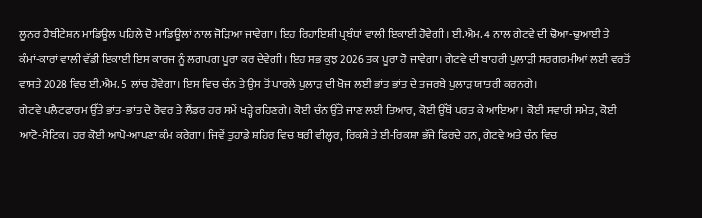ਲੂਨਰ ਹੈਬੀਟੇਸ਼ਨ ਮਾਡਿਊਲ ਪਹਿਲੇ ਦੋ ਮਾਡਿਊਲਾਂ ਨਾਲ ਜੋੜਿਆ ਜਾਵੇਗਾ। ਇਹ ਰਿਹਾਇਸ਼ੀ ਪ੍ਰਬੰਧਾਂ ਵਾਲੀ ਇਕਾਈ ਹੋਵੇਗੀ। ਈ.ਐਮ. 4 ਨਾਲ ਗੇਟਵੇ ਦੀ ਢੋਆ-ਢੁਆਈ ਤੇ ਕੰਮਾਂ-ਕਾਰਾਂ ਵਾਲੀ ਵੱਡੀ ਇਕਾਈ ਇਸ ਕਾਰਜ ਨੂੰ ਲਗਪਗ ਪੂਰਾ ਕਰ ਦੇਵੇਗੀ। ਇਹ ਸਭ ਕੁਝ 2026 ਤਕ ਪੂਰਾ ਹੋ ਜਾਵੇਗਾ। ਗੇਟਵੇ ਦੀ ਬਾਹਰੀ ਪੁਲਾੜੀ ਸਰਗਰਮੀਆਂ ਲਈ ਵਰਤੋਂ ਵਾਸਤੇ 2028 ਵਿਚ ਈ.ਐਮ. 5 ਲਾਂਚ ਹੋਵੇਗਾ। ਇਸ ਵਿਚ ਚੰਨ ਤੇ ਉਸ ਤੋਂ ਪਾਰਲੇ ਪੁਲਾੜ ਦੀ ਖੋਜ ਲਈ ਭਾਂਤ ਭਾਂਤ ਦੇ ਤਜਰਬੇ ਪੁਲਾੜ ਯਾਤਰੀ ਕਰਨਗੇ।
ਗੇਟਵੇ ਪਲੈਟਫਾਰਮ ਉੱਤੇ ਭਾਂਤ-ਭਾਂਤ ਦੇ ਰੋਵਰ ਤੇ ਲੈਂਡਰ ਹਰ ਸਮੇਂ ਖੜ੍ਹੇ ਰਹਿਣਗੇ। ਕੋਈ ਚੰਨ ਉੱਤੇ ਜਾਣ ਲਈ ਤਿਆਰ, ਕੋਈ ਉੱਥੋਂ ਪਰਤ ਕੇ ਆਇਆ। ਕੋਈ ਸਵਾਰੀ ਸਮੇਤ, ਕੋਈ ਆਟੋ-ਮੈਟਿਕ। ਹਰ ਕੋਈ ਆਪੋ-ਆਪਣਾ ਕੰਮ ਕਰੇਗਾ। ਜਿਵੇਂ ਤੁਹਾਡੇ ਸ਼ਹਿਰ ਵਿਚ ਥਰੀ ਵੀਲ੍ਹਰ, ਰਿਕਸ਼ੇ ਤੇ ਈ-ਰਿਕਸ਼ਾ ਭੱਜੇ ਫਿਰਦੇ ਹਨ, ਗੇਟਵੇ ਅਤੇ ਚੰਨ ਵਿਚ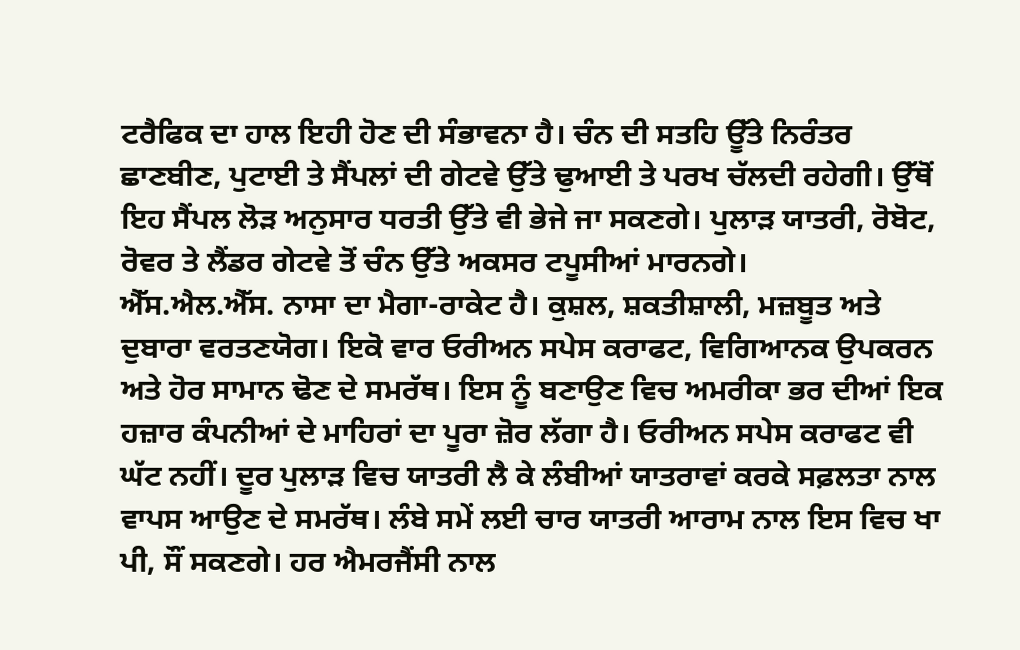ਟਰੈਫਿਕ ਦਾ ਹਾਲ ਇਹੀ ਹੋਣ ਦੀ ਸੰਭਾਵਨਾ ਹੈ। ਚੰਨ ਦੀ ਸਤਹਿ ਊੱਤੇ ਨਿਰੰਤਰ ਛਾਣਬੀਣ, ਪੁਟਾਈ ਤੇ ਸੈਂਪਲਾਂ ਦੀ ਗੇਟਵੇ ਉੱਤੇ ਢੁਆਈ ਤੇ ਪਰਖ ਚੱਲਦੀ ਰਹੇਗੀ। ਉੱਥੋਂ ਇਹ ਸੈਂਪਲ ਲੋੜ ਅਨੁਸਾਰ ਧਰਤੀ ਉੱਤੇ ਵੀ ਭੇਜੇ ਜਾ ਸਕਣਗੇ। ਪੁਲਾੜ ਯਾਤਰੀ, ਰੋਬੋਟ, ਰੋਵਰ ਤੇ ਲੈਂਡਰ ਗੇਟਵੇ ਤੋਂ ਚੰਨ ਉੱਤੇ ਅਕਸਰ ਟਪੂਸੀਆਂ ਮਾਰਨਗੇ।
ਐੱਸ.ਐਲ.ਐੱਸ. ਨਾਸਾ ਦਾ ਮੈਗਾ-ਰਾਕੇਟ ਹੈ। ਕੁਸ਼ਲ, ਸ਼ਕਤੀਸ਼ਾਲੀ, ਮਜ਼ਬੂਤ ਅਤੇ ਦੁਬਾਰਾ ਵਰਤਣਯੋਗ। ਇਕੋ ਵਾਰ ਓਰੀਅਨ ਸਪੇਸ ਕਰਾਫਟ, ਵਿਗਿਆਨਕ ਉਪਕਰਨ ਅਤੇ ਹੋਰ ਸਾਮਾਨ ਢੋਣ ਦੇ ਸਮਰੱਥ। ਇਸ ਨੂੰ ਬਣਾਉਣ ਵਿਚ ਅਮਰੀਕਾ ਭਰ ਦੀਆਂ ਇਕ ਹਜ਼ਾਰ ਕੰਪਨੀਆਂ ਦੇ ਮਾਹਿਰਾਂ ਦਾ ਪੂਰਾ ਜ਼ੋਰ ਲੱਗਾ ਹੈ। ਓਰੀਅਨ ਸਪੇਸ ਕਰਾਫਟ ਵੀ ਘੱਟ ਨਹੀਂ। ਦੂਰ ਪੁਲਾੜ ਵਿਚ ਯਾਤਰੀ ਲੈ ਕੇ ਲੰਬੀਆਂ ਯਾਤਰਾਵਾਂ ਕਰਕੇ ਸਫ਼ਲਤਾ ਨਾਲ ਵਾਪਸ ਆਉਣ ਦੇ ਸਮਰੱਥ। ਲੰਬੇ ਸਮੇਂ ਲਈ ਚਾਰ ਯਾਤਰੀ ਆਰਾਮ ਨਾਲ ਇਸ ਵਿਚ ਖਾ ਪੀ, ਸੌਂ ਸਕਣਗੇ। ਹਰ ਐਮਰਜੈਂਸੀ ਨਾਲ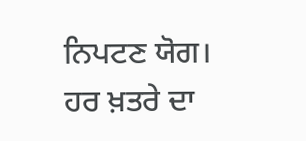ਨਿਪਟਣ ਯੋਗ। ਹਰ ਖ਼ਤਰੇ ਦਾ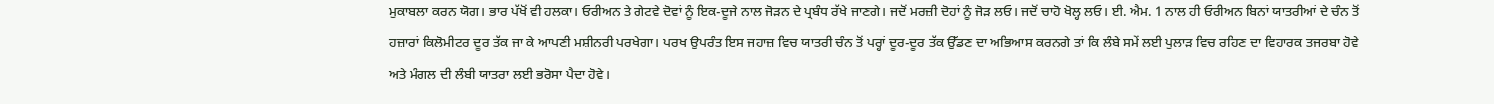ਮੁਕਾਬਲਾ ਕਰਨ ਯੋਗ। ਭਾਰ ਪੱਖੋਂ ਵੀ ਹਲਕਾ। ਓਰੀਅਨ ਤੇ ਗੇਟਵੇ ਦੋਵਾਂ ਨੂੰ ਇਕ-ਦੂਜੇ ਨਾਲ ਜੋੜਨ ਦੇ ਪ੍ਰਬੰਧ ਰੱਖੇ ਜਾਣਗੇ। ਜਦੋਂ ਮਰਜ਼ੀ ਦੋਹਾਂ ਨੂੰ ਜੋੜ ਲਓ। ਜਦੋਂ ਚਾਹੋ ਖੋਲ੍ਹ ਲਓ। ਈ. ਐਮ. 1 ਨਾਲ ਹੀ ਓਰੀਅਨ ਬਿਨਾਂ ਯਾਤਰੀਆਂ ਦੇ ਚੰਨ ਤੋਂ ਹਜ਼ਾਰਾਂ ਕਿਲੋਮੀਟਰ ਦੂਰ ਤੱਕ ਜਾ ਕੇ ਆਪਣੀ ਮਸ਼ੀਨਰੀ ਪਰਖੇਗਾ। ਪਰਖ ਉਪਰੰਤ ਇਸ ਜਹਾਜ਼ ਵਿਚ ਯਾਤਰੀ ਚੰਨ ਤੋਂ ਪਰ੍ਹਾਂ ਦੂਰ-ਦੂਰ ਤੱਕ ਉੱਡਣ ਦਾ ਅਭਿਆਸ ਕਰਨਗੇ ਤਾਂ ਕਿ ਲੰਬੇ ਸਮੇਂ ਲਈ ਪੁਲਾੜ ਵਿਚ ਰਹਿਣ ਦਾ ਵਿਹਾਰਕ ਤਜਰਬਾ ਹੋਵੇ ਅਤੇ ਮੰਗਲ ਦੀ ਲੰਬੀ ਯਾਤਰਾ ਲਈ ਭਰੋਸਾ ਪੈਦਾ ਹੋਵੇ।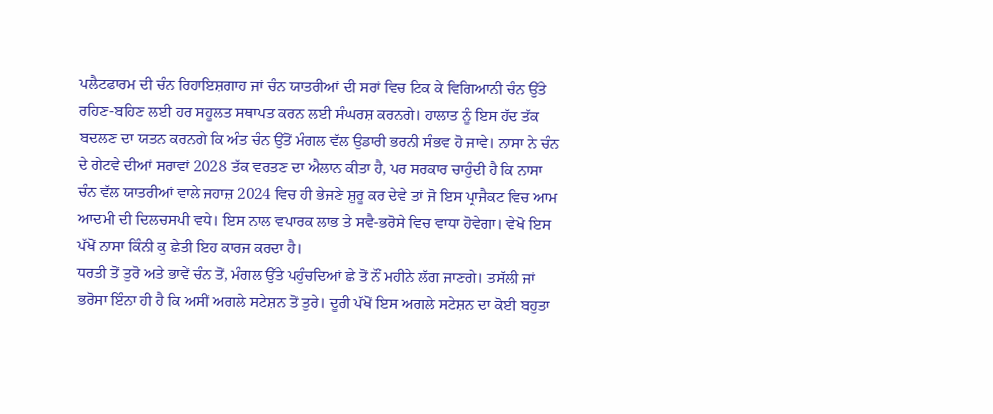ਪਲੈਟਫਾਰਮ ਦੀ ਚੰਨ ਰਿਹਾਇਸ਼ਗਾਹ ਜਾਂ ਚੰਨ ਯਾਤਰੀਆਂ ਦੀ ਸਰਾਂ ਵਿਚ ਟਿਕ ਕੇ ਵਿਗਿਆਨੀ ਚੰਨ ਉੱਤੇ ਰਹਿਣ-ਬਹਿਣ ਲਈ ਹਰ ਸਹੂਲਤ ਸਥਾਪਤ ਕਰਨ ਲਈ ਸੰਘਰਸ਼ ਕਰਨਗੇ। ਹਾਲਾਤ ਨੂੰ ਇਸ ਹੱਦ ਤੱਕ ਬਦਲਣ ਦਾ ਯਤਨ ਕਰਨਗੇ ਕਿ ਅੰਤ ਚੰਨ ਉੱਤੋਂ ਮੰਗਲ ਵੱਲ ਉਡਾਰੀ ਭਰਨੀ ਸੰਭਵ ਹੋ ਜਾਵੇ। ਨਾਸਾ ਨੇ ਚੰਨ ਦੇ ਗੇਟਵੇ ਦੀਆਂ ਸਰਾਵਾਂ 2028 ਤੱਕ ਵਰਤਣ ਦਾ ਐਲਾਨ ਕੀਤਾ ਹੈ, ਪਰ ਸਰਕਾਰ ਚਾਹੁੰਦੀ ਹੈ ਕਿ ਨਾਸਾ ਚੰਨ ਵੱਲ ਯਾਤਰੀਆਂ ਵਾਲੇ ਜਹਾਜ਼ 2024 ਵਿਚ ਹੀ ਭੇਜਣੇ ਸ਼ੁਰੂ ਕਰ ਦੇਵੇ ਤਾਂ ਜੋ ਇਸ ਪ੍ਰਾਜੈਕਟ ਵਿਚ ਆਮ ਆਦਮੀ ਦੀ ਦਿਲਚਸਪੀ ਵਧੇ। ਇਸ ਨਾਲ ਵਪਾਰਕ ਲਾਭ ਤੇ ਸਵੈ-ਭਰੋਸੇ ਵਿਚ ਵਾਧਾ ਹੋਵੇਗਾ। ਵੇਖੋ ਇਸ ਪੱਖੋਂ ਨਾਸਾ ਕਿੰਨੀ ਕੁ ਛੇਤੀ ਇਹ ਕਾਰਜ ਕਰਦਾ ਹੈ।
ਧਰਤੀ ਤੋਂ ਤੁਰੋ ਅਤੇ ਭਾਵੇਂ ਚੰਨ ਤੋਂ, ਮੰਗਲ ਉੱਤੇ ਪਹੁੰਚਦਿਆਂ ਛੇ ਤੋਂ ਨੌਂ ਮਹੀਨੇ ਲੱਗ ਜਾਣਗੇ। ਤਸੱਲੀ ਜਾਂ
ਭਰੋਸਾ ਇੰਨਾ ਹੀ ਹੈ ਕਿ ਅਸੀਂ ਅਗਲੇ ਸਟੇਸ਼ਨ ਤੋਂ ਤੁਰੇ। ਦੂਰੀ ਪੱਖੋਂ ਇਸ ਅਗਲੇ ਸਟੇਸ਼ਨ ਦਾ ਕੋਈ ਬਹੁਤਾ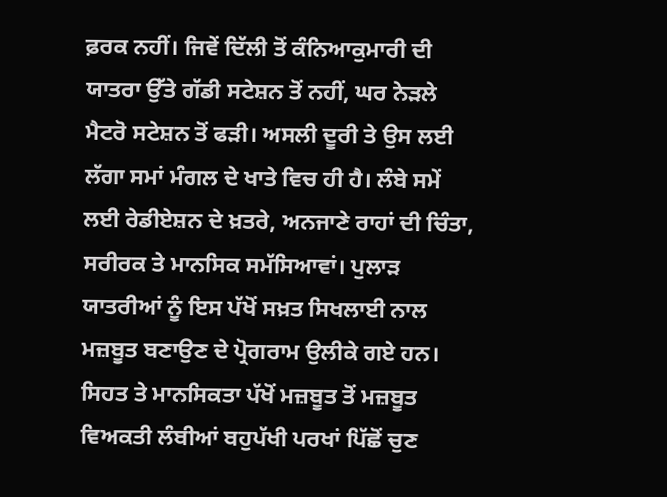ਫ਼ਰਕ ਨਹੀਂ। ਜਿਵੇਂ ਦਿੱਲੀ ਤੋਂ ਕੰਨਿਆਕੁਮਾਰੀ ਦੀ ਯਾਤਰਾ ਉੱਤੇ ਗੱਡੀ ਸਟੇਸ਼ਨ ਤੋਂ ਨਹੀਂ, ਘਰ ਨੇੜਲੇ ਮੈਟਰੋ ਸਟੇਸ਼ਨ ਤੋਂ ਫੜੀ। ਅਸਲੀ ਦੂਰੀ ਤੇ ਉਸ ਲਈ ਲੱਗਾ ਸਮਾਂ ਮੰਗਲ ਦੇ ਖਾਤੇ ਵਿਚ ਹੀ ਹੈ। ਲੰਬੇ ਸਮੇਂ ਲਈ ਰੇਡੀਏਸ਼ਨ ਦੇ ਖ਼ਤਰੇ, ਅਨਜਾਣੇ ਰਾਹਾਂ ਦੀ ਚਿੰਤਾ, ਸਰੀਰਕ ਤੇ ਮਾਨਸਿਕ ਸਮੱਸਿਆਵਾਂ। ਪੁਲਾੜ ਯਾਤਰੀਆਂ ਨੂੰ ਇਸ ਪੱਖੋਂ ਸਖ਼ਤ ਸਿਖਲਾਈ ਨਾਲ ਮਜ਼ਬੂਤ ਬਣਾਉਣ ਦੇ ਪ੍ਰੋਗਰਾਮ ਉਲੀਕੇ ਗਏ ਹਨ। ਸਿਹਤ ਤੇ ਮਾਨਸਿਕਤਾ ਪੱਖੋਂ ਮਜ਼ਬੂਤ ਤੋਂ ਮਜ਼ਬੂਤ ਵਿਅਕਤੀ ਲੰਬੀਆਂ ਬਹੁਪੱਖੀ ਪਰਖਾਂ ਪਿੱਛੋਂ ਚੁਣ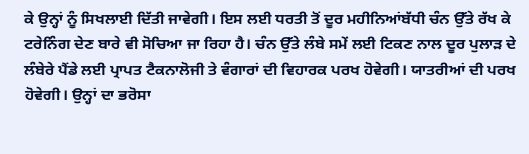ਕੇ ਉਨ੍ਹਾਂ ਨੂੰ ਸਿਖਲਾਈ ਦਿੱਤੀ ਜਾਵੇਗੀ। ਇਸ ਲਈ ਧਰਤੀ ਤੋਂ ਦੂਰ ਮਹੀਨਿਆਂਬੱਧੀ ਚੰਨ ਉੱਤੇ ਰੱਖ ਕੇ ਟਰੇਨਿੰਗ ਦੇਣ ਬਾਰੇ ਵੀ ਸੋਚਿਆ ਜਾ ਰਿਹਾ ਹੈ। ਚੰਨ ਉੱਤੇ ਲੰਬੇ ਸਮੇਂ ਲਈ ਟਿਕਣ ਨਾਲ ਦੂਰ ਪੁਲਾੜ ਦੇ ਲੰਬੇਰੇ ਪੈਂਡੇ ਲਈ ਪ੍ਰਾਪਤ ਟੈਕਨਾਲੋਜੀ ਤੇ ਵੰਗਾਰਾਂ ਦੀ ਵਿਹਾਰਕ ਪਰਖ ਹੋਵੇਗੀ। ਯਾਤਰੀਆਂ ਦੀ ਪਰਖ ਹੋਵੇਗੀ। ਉਨ੍ਹਾਂ ਦਾ ਭਰੋਸਾ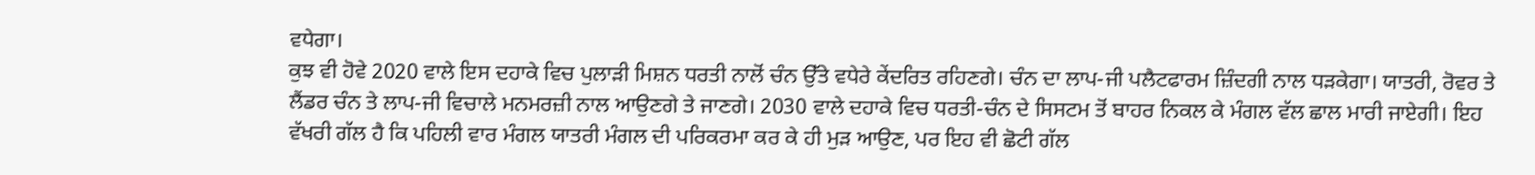ਵਧੇਗਾ।
ਕੁਝ ਵੀ ਹੋਵੇ 2020 ਵਾਲੇ ਇਸ ਦਹਾਕੇ ਵਿਚ ਪੁਲਾੜੀ ਮਿਸ਼ਨ ਧਰਤੀ ਨਾਲੋਂ ਚੰਨ ਉੱਤੇ ਵਧੇਰੇ ਕੇਂਦਰਿਤ ਰਹਿਣਗੇ। ਚੰਨ ਦਾ ਲਾਪ-ਜੀ ਪਲੈਟਫਾਰਮ ਜ਼ਿੰਦਗੀ ਨਾਲ ਧੜਕੇਗਾ। ਯਾਤਰੀ, ਰੋਵਰ ਤੇ ਲੈਂਡਰ ਚੰਨ ਤੇ ਲਾਪ-ਜੀ ਵਿਚਾਲੇ ਮਨਮਰਜ਼ੀ ਨਾਲ ਆਉਣਗੇ ਤੇ ਜਾਣਗੇ। 2030 ਵਾਲੇ ਦਹਾਕੇ ਵਿਚ ਧਰਤੀ-ਚੰਨ ਦੇ ਸਿਸਟਮ ਤੋਂ ਬਾਹਰ ਨਿਕਲ ਕੇ ਮੰਗਲ ਵੱਲ ਛਾਲ ਮਾਰੀ ਜਾਏਗੀ। ਇਹ ਵੱਖਰੀ ਗੱਲ ਹੈ ਕਿ ਪਹਿਲੀ ਵਾਰ ਮੰਗਲ ਯਾਤਰੀ ਮੰਗਲ ਦੀ ਪਰਿਕਰਮਾ ਕਰ ਕੇ ਹੀ ਮੁੜ ਆਉਣ, ਪਰ ਇਹ ਵੀ ਛੋਟੀ ਗੱਲ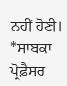ਨਹੀਂ ਹੋਣੀ।
*ਸਾਬਕਾ ਪ੍ਰੋਫ਼ੈਸਰ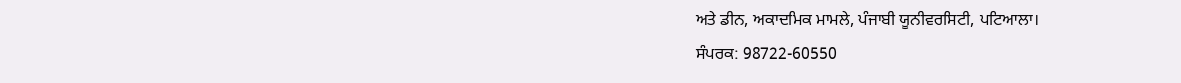ਅਤੇ ਡੀਨ, ਅਕਾਦਮਿਕ ਮਾਮਲੇ, ਪੰਜਾਬੀ ਯੂਨੀਵਰਸਿਟੀ, ਪਟਿਆਲਾ।
ਸੰਪਰਕ: 98722-60550